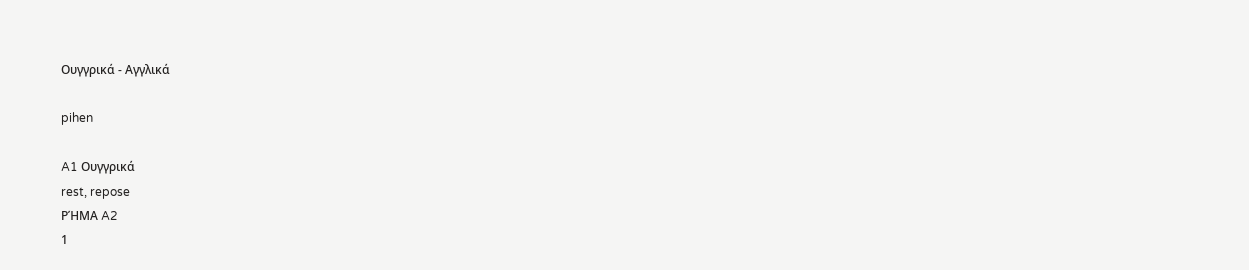Ουγγρικά - Αγγλικά

pihen

A1 Ουγγρικά
rest, repose
ΡΉΜΑ A2
1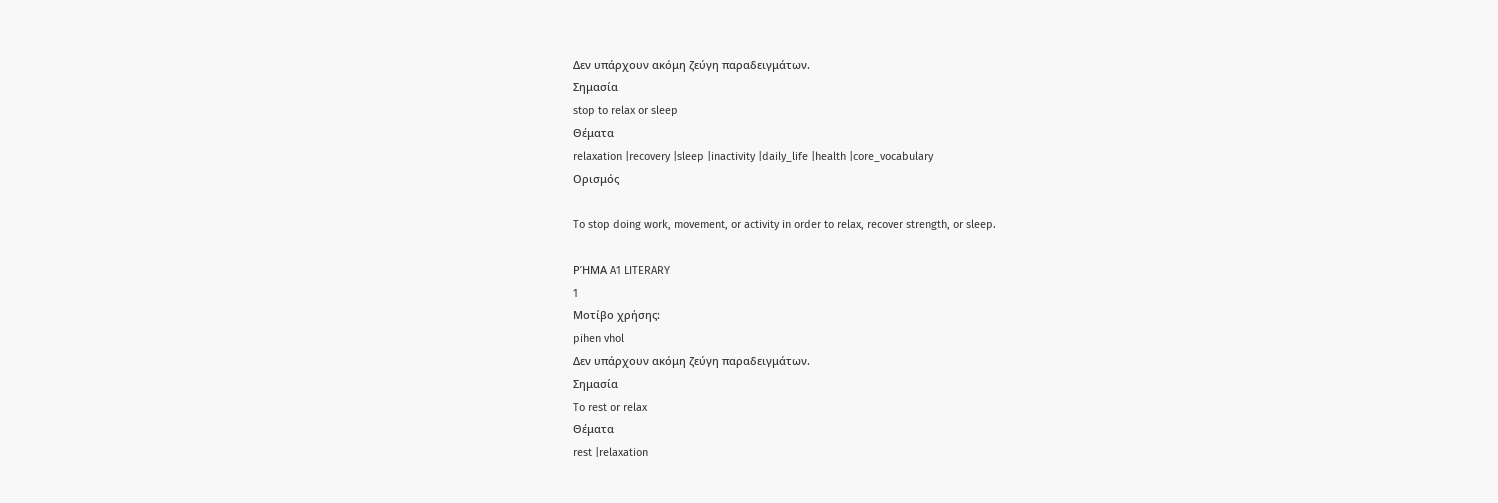Δεν υπάρχουν ακόμη ζεύγη παραδειγμάτων.
Σημασία
stop to relax or sleep
Θέματα
relaxation |recovery |sleep |inactivity |daily_life |health |core_vocabulary
Ορισμός

To stop doing work, movement, or activity in order to relax, recover strength, or sleep.

ΡΉΜΑ A1 LITERARY
1
Μοτίβο χρήσης:
pihen vhol
Δεν υπάρχουν ακόμη ζεύγη παραδειγμάτων.
Σημασία
To rest or relax
Θέματα
rest |relaxation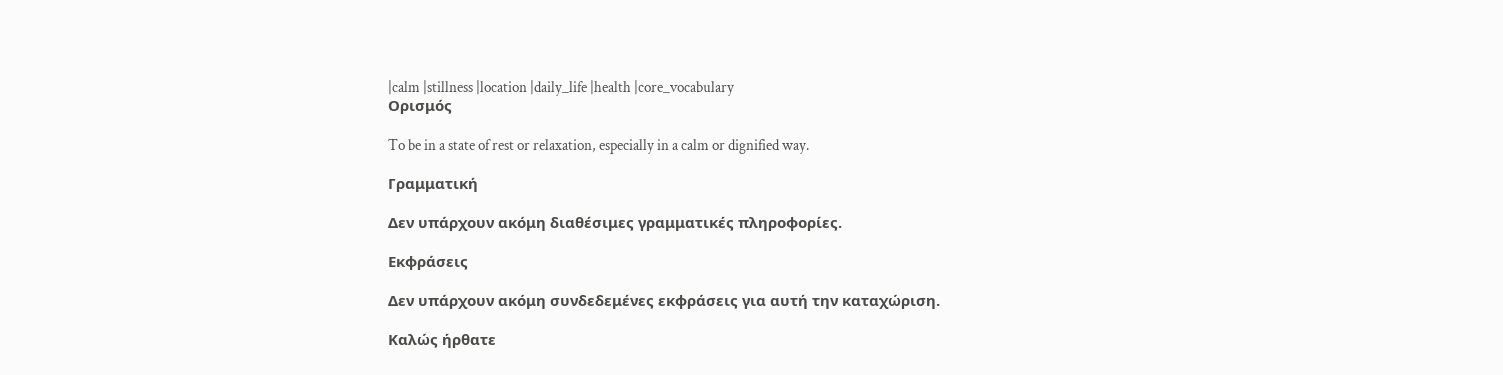|calm |stillness |location |daily_life |health |core_vocabulary
Ορισμός

To be in a state of rest or relaxation, especially in a calm or dignified way.

Γραμματική

Δεν υπάρχουν ακόμη διαθέσιμες γραμματικές πληροφορίες.

Εκφράσεις

Δεν υπάρχουν ακόμη συνδεδεμένες εκφράσεις για αυτή την καταχώριση.

Καλώς ήρθατε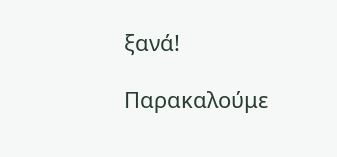ξανά!

Παρακαλούμε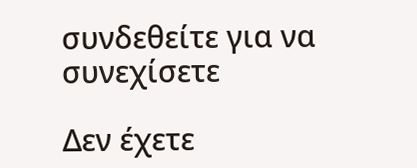συνδεθείτε για να συνεχίσετε

Δεν έχετε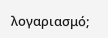λογαριασμό;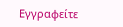Εγγραφείτε